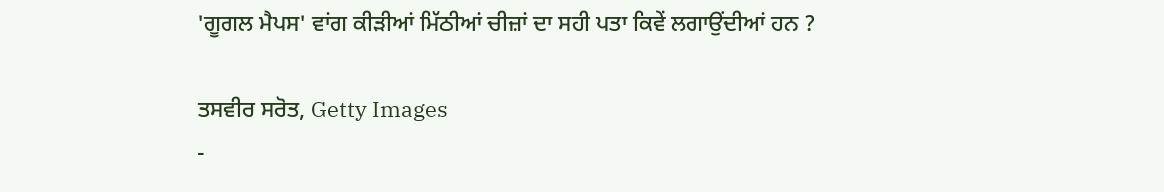'ਗੂਗਲ ਮੈਪਸ' ਵਾਂਗ ਕੀੜੀਆਂ ਮਿੱਠੀਆਂ ਚੀਜ਼ਾਂ ਦਾ ਸਹੀ ਪਤਾ ਕਿਵੇਂ ਲਗਾਉਂਦੀਆਂ ਹਨ ?

ਤਸਵੀਰ ਸਰੋਤ, Getty Images
-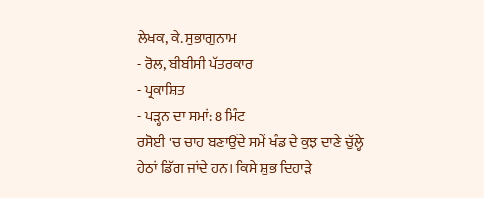ਲੇਖਕ, ਕੇ. ਸੁਭਾਗੁਨਾਮ
- ਰੋਲ, ਬੀਬੀਸੀ ਪੱਤਰਕਾਰ
- ਪ੍ਰਕਾਸ਼ਿਤ
- ਪੜ੍ਹਨ ਦਾ ਸਮਾਂ: 8 ਮਿੰਟ
ਰਸੋਈ 'ਚ ਚਾਹ ਬਣਾਉਂਦੇ ਸਮੇਂ ਖੰਡ ਦੇ ਕੁਝ ਦਾਣੇ ਚੁੱਲ੍ਹੇ ਹੇਠਾਂ ਡਿੱਗ ਜਾਂਦੇ ਹਨ। ਕਿਸੇ ਸ਼ੁਭ ਦਿਹਾੜੇ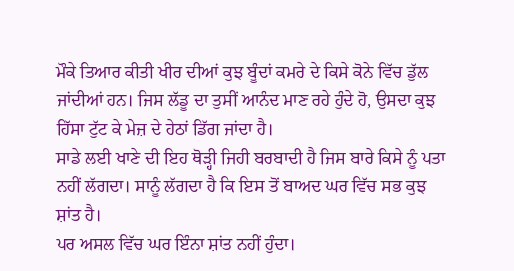ਮੌਕੇ ਤਿਆਰ ਕੀਤੀ ਖੀਰ ਦੀਆਂ ਕੁਝ ਬੂੰਦਾਂ ਕਮਰੇ ਦੇ ਕਿਸੇ ਕੋਨੇ ਵਿੱਚ ਡੁੱਲ ਜਾਂਦੀਆਂ ਹਨ। ਜਿਸ ਲੱਡੂ ਦਾ ਤੁਸੀਂ ਆਨੰਦ ਮਾਣ ਰਹੇ ਹੁੰਦੇ ਹੋ, ਉਸਦਾ ਕੁਝ ਹਿੱਸਾ ਟੁੱਟ ਕੇ ਮੇਜ਼ ਦੇ ਹੇਠਾਂ ਡਿੱਗ ਜਾਂਦਾ ਹੈ।
ਸਾਡੇ ਲਈ ਖਾਣੇ ਦੀ ਇਹ ਥੋੜ੍ਹੀ ਜਿਹੀ ਬਰਬਾਦੀ ਹੈ ਜਿਸ ਬਾਰੇ ਕਿਸੇ ਨੂੰ ਪਤਾ ਨਹੀਂ ਲੱਗਦਾ। ਸਾਨੂੰ ਲੱਗਦਾ ਹੈ ਕਿ ਇਸ ਤੋਂ ਬਾਅਦ ਘਰ ਵਿੱਚ ਸਭ ਕੁਝ ਸ਼ਾਂਤ ਹੈ।
ਪਰ ਅਸਲ ਵਿੱਚ ਘਰ ਇੰਨਾ ਸ਼ਾਂਤ ਨਹੀਂ ਹੁੰਦਾ।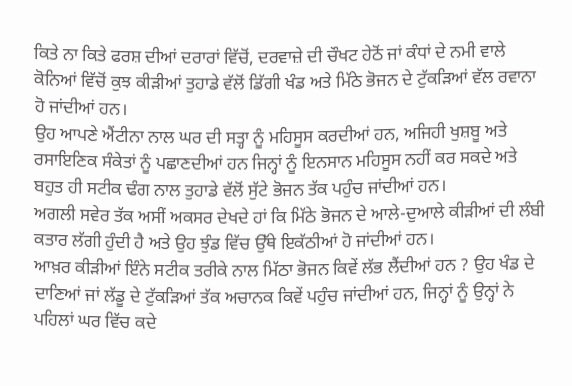ਕਿਤੇ ਨਾ ਕਿਤੇ ਫਰਸ਼ ਦੀਆਂ ਦਰਾਰਾਂ ਵਿੱਚੋਂ, ਦਰਵਾਜ਼ੇ ਦੀ ਚੌਖਟ ਹੇਠੋਂ ਜਾਂ ਕੰਧਾਂ ਦੇ ਨਮੀ ਵਾਲੇ ਕੋਨਿਆਂ ਵਿੱਚੋਂ ਕੁਝ ਕੀੜੀਆਂ ਤੁਹਾਡੇ ਵੱਲੋਂ ਡਿੱਗੀ ਖੰਡ ਅਤੇ ਮਿੱਠੇ ਭੋਜਨ ਦੇ ਟੁੱਕੜਿਆਂ ਵੱਲ ਰਵਾਨਾ ਹੋ ਜਾਂਦੀਆਂ ਹਨ।
ਉਹ ਆਪਣੇ ਐਂਟੀਨਾ ਨਾਲ ਘਰ ਦੀ ਸਤ੍ਹਾ ਨੂੰ ਮਹਿਸੂਸ ਕਰਦੀਆਂ ਹਨ, ਅਜਿਹੀ ਖੁਸ਼ਬੂ ਅਤੇ ਰਸਾਇਣਿਕ ਸੰਕੇਤਾਂ ਨੂੰ ਪਛਾਣਦੀਆਂ ਹਨ ਜਿਨ੍ਹਾਂ ਨੂੰ ਇਨਸਾਨ ਮਹਿਸੂਸ ਨਹੀਂ ਕਰ ਸਕਦੇ ਅਤੇ ਬਹੁਤ ਹੀ ਸਟੀਕ ਢੰਗ ਨਾਲ ਤੁਹਾਡੇ ਵੱਲੋਂ ਸੁੱਟੇ ਭੋਜਨ ਤੱਕ ਪਹੁੰਚ ਜਾਂਦੀਆਂ ਹਨ।
ਅਗਲੀ ਸਵੇਰ ਤੱਕ ਅਸੀਂ ਅਕਸਰ ਦੇਖਦੇ ਹਾਂ ਕਿ ਮਿੱਠੇ ਭੋਜਨ ਦੇ ਆਲੇ-ਦੁਆਲੇ ਕੀੜੀਆਂ ਦੀ ਲੰਬੀ ਕਤਾਰ ਲੱਗੀ ਹੁੰਦੀ ਹੈ ਅਤੇ ਉਹ ਝੁੰਡ ਵਿੱਚ ਉੱਥੇ ਇਕੱਠੀਆਂ ਹੋ ਜਾਂਦੀਆਂ ਹਨ।
ਆਖ਼ਰ ਕੀੜੀਆਂ ਇੰਨੇ ਸਟੀਕ ਤਰੀਕੇ ਨਾਲ ਮਿੱਠਾ ਭੋਜਨ ਕਿਵੇਂ ਲੱਭ ਲੈਂਦੀਆਂ ਹਨ ? ਉਹ ਖੰਡ ਦੇ ਦਾਣਿਆਂ ਜਾਂ ਲੱਡੂ ਦੇ ਟੁੱਕੜਿਆਂ ਤੱਕ ਅਚਾਨਕ ਕਿਵੇਂ ਪਹੁੰਚ ਜਾਂਦੀਆਂ ਹਨ, ਜਿਨ੍ਹਾਂ ਨੂੰ ਉਨ੍ਹਾਂ ਨੇ ਪਹਿਲਾਂ ਘਰ ਵਿੱਚ ਕਦੇ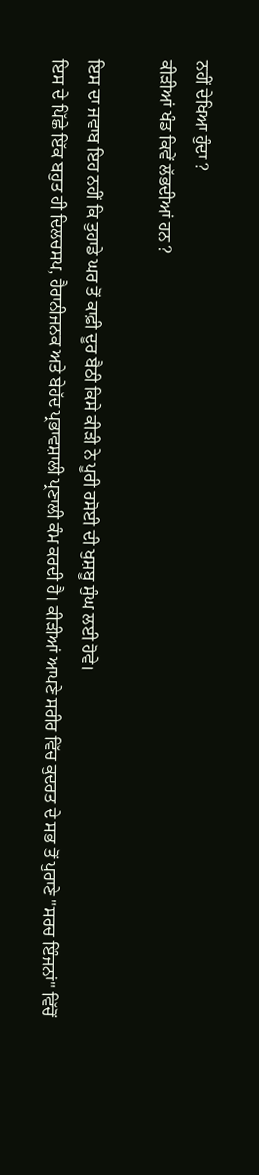ਨਹੀਂ ਦੇਖਿਆ ਹੁੰਦਾ ?
ਕੀੜੀਆਂ ਖੰਡ ਕਿਵੇਂ ਲੱਭਦੀਆਂ ਹਨ ?

ਇਸ ਦਾ ਜਵਾਬ ਇਹ ਨਹੀਂ ਕਿ ਤੁਹਾਡੇ ਘਰ ਤੋਂ ਕਾਫ਼ੀ ਦੂਰ ਬੈਠੀ ਕਿਸੇ ਕੀੜੀ ਨੇ ਪੂਰੀ ਰਸੋਈ ਦੀ ਖੁਸ਼ਬੂ ਸੁੰਘ ਲਈ ਹੋਵੇ।
ਇਸ ਦੇ ਪਿੱਛੇ ਇੱਕ ਬਹੁਤ ਹੀ ਦਿਲਚਸਪ, ਹੈਰਾਨੀਜਨਕ ਅਤੇ ਬੇਹੱਦ ਪ੍ਰਭਾਵਸ਼ਾਲੀ ਪ੍ਰਣਾਲੀ ਕੰਮ ਕਰਦੀ ਹੈ। ਕੀੜੀਆਂ ਆਪਣੇ ਸਰੀਰ ਵਿੱਚ ਕੁਦਰਤ ਦੇ ਸਭ ਤੋਂ ਪੁਰਾਣੇ "ਸਰਚ ਇੰਜਨਾਂ" ਵਿੱਚੋਂ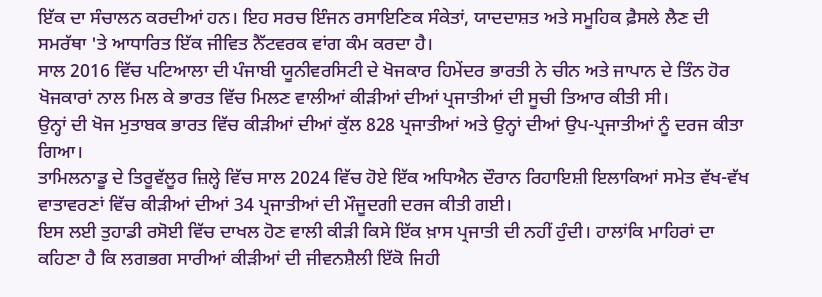ਇੱਕ ਦਾ ਸੰਚਾਲਨ ਕਰਦੀਆਂ ਹਨ। ਇਹ ਸਰਚ ਇੰਜਨ ਰਸਾਇਣਿਕ ਸੰਕੇਤਾਂ, ਯਾਦਦਾਸ਼ਤ ਅਤੇ ਸਮੂਹਿਕ ਫ਼ੈਸਲੇ ਲੈਣ ਦੀ ਸਮਰੱਥਾ 'ਤੇ ਆਧਾਰਿਤ ਇੱਕ ਜੀਵਿਤ ਨੈੱਟਵਰਕ ਵਾਂਗ ਕੰਮ ਕਰਦਾ ਹੈ।
ਸਾਲ 2016 ਵਿੱਚ ਪਟਿਆਲਾ ਦੀ ਪੰਜਾਬੀ ਯੂਨੀਵਰਸਿਟੀ ਦੇ ਖੋਜਕਾਰ ਹਿਮੇਂਦਰ ਭਾਰਤੀ ਨੇ ਚੀਨ ਅਤੇ ਜਾਪਾਨ ਦੇ ਤਿੰਨ ਹੋਰ ਖੋਜਕਾਰਾਂ ਨਾਲ ਮਿਲ ਕੇ ਭਾਰਤ ਵਿੱਚ ਮਿਲਣ ਵਾਲੀਆਂ ਕੀੜੀਆਂ ਦੀਆਂ ਪ੍ਰਜਾਤੀਆਂ ਦੀ ਸੂਚੀ ਤਿਆਰ ਕੀਤੀ ਸੀ।
ਉਨ੍ਹਾਂ ਦੀ ਖੋਜ ਮੁਤਾਬਕ ਭਾਰਤ ਵਿੱਚ ਕੀੜੀਆਂ ਦੀਆਂ ਕੁੱਲ 828 ਪ੍ਰਜਾਤੀਆਂ ਅਤੇ ਉਨ੍ਹਾਂ ਦੀਆਂ ਉਪ-ਪ੍ਰਜਾਤੀਆਂ ਨੂੰ ਦਰਜ ਕੀਤਾ ਗਿਆ।
ਤਾਮਿਲਨਾਡੂ ਦੇ ਤਿਰੂਵੱਲੂਰ ਜ਼ਿਲ੍ਹੇ ਵਿੱਚ ਸਾਲ 2024 ਵਿੱਚ ਹੋਏ ਇੱਕ ਅਧਿਐਨ ਦੌਰਾਨ ਰਿਹਾਇਸ਼ੀ ਇਲਾਕਿਆਂ ਸਮੇਤ ਵੱਖ-ਵੱਖ ਵਾਤਾਵਰਣਾਂ ਵਿੱਚ ਕੀੜੀਆਂ ਦੀਆਂ 34 ਪ੍ਰਜਾਤੀਆਂ ਦੀ ਮੌਜੂਦਗੀ ਦਰਜ ਕੀਤੀ ਗਈ।
ਇਸ ਲਈ ਤੁਹਾਡੀ ਰਸੋਈ ਵਿੱਚ ਦਾਖਲ ਹੋਣ ਵਾਲੀ ਕੀੜੀ ਕਿਸੇ ਇੱਕ ਖ਼ਾਸ ਪ੍ਰਜਾਤੀ ਦੀ ਨਹੀਂ ਹੁੰਦੀ। ਹਾਲਾਂਕਿ ਮਾਹਿਰਾਂ ਦਾ ਕਹਿਣਾ ਹੈ ਕਿ ਲਗਭਗ ਸਾਰੀਆਂ ਕੀੜੀਆਂ ਦੀ ਜੀਵਨਸ਼ੈਲੀ ਇੱਕੋ ਜਿਹੀ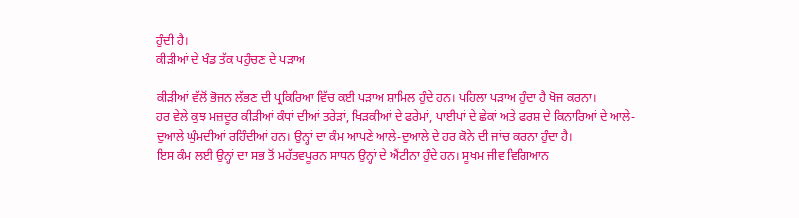ਹੁੰਦੀ ਹੈ।
ਕੀੜੀਆਂ ਦੇ ਖੰਡ ਤੱਕ ਪਹੁੰਚਣ ਦੇ ਪੜਾਅ

ਕੀੜੀਆਂ ਵੱਲੋਂ ਭੋਜਨ ਲੱਭਣ ਦੀ ਪ੍ਰਕਿਰਿਆ ਵਿੱਚ ਕਈ ਪੜਾਅ ਸ਼ਾਮਿਲ ਹੁੰਦੇ ਹਨ। ਪਹਿਲਾ ਪੜਾਅ ਹੁੰਦਾ ਹੈ ਖੋਜ ਕਰਨਾ।
ਹਰ ਵੇਲੇ ਕੁਝ ਮਜ਼ਦੂਰ ਕੀੜੀਆਂ ਕੰਧਾਂ ਦੀਆਂ ਤਰੇੜਾਂ, ਖਿੜਕੀਆਂ ਦੇ ਫਰੇਮਾਂ, ਪਾਈਪਾਂ ਦੇ ਛੇਕਾਂ ਅਤੇ ਫਰਸ਼ ਦੇ ਕਿਨਾਰਿਆਂ ਦੇ ਆਲੇ-ਦੁਆਲੇ ਘੁੰਮਦੀਆਂ ਰਹਿੰਦੀਆਂ ਹਨ। ਉਨ੍ਹਾਂ ਦਾ ਕੰਮ ਆਪਣੇ ਆਲੇ-ਦੁਆਲੇ ਦੇ ਹਰ ਕੋਨੇ ਦੀ ਜਾਂਚ ਕਰਨਾ ਹੁੰਦਾ ਹੈ।
ਇਸ ਕੰਮ ਲਈ ਉਨ੍ਹਾਂ ਦਾ ਸਭ ਤੋਂ ਮਹੱਤਵਪੂਰਨ ਸਾਧਨ ਉਨ੍ਹਾਂ ਦੇ ਐਂਟੀਨਾ ਹੁੰਦੇ ਹਨ। ਸੂਖਮ ਜੀਵ ਵਿਗਿਆਨ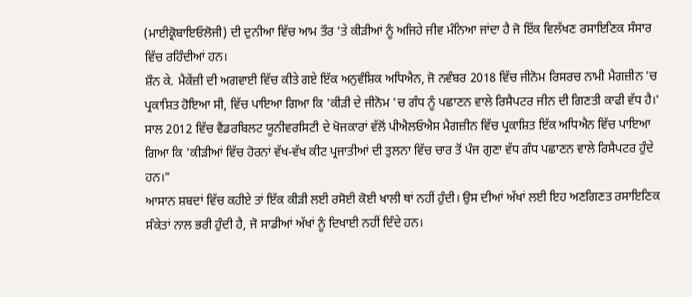(ਮਾਈਕ੍ਰੋਬਾਇਓਲੋਜੀ) ਦੀ ਦੁਨੀਆ ਵਿੱਚ ਆਮ ਤੌਰ 'ਤੇ ਕੀੜੀਆਂ ਨੂੰ ਅਜਿਹੇ ਜੀਵ ਮੰਨਿਆ ਜਾਂਦਾ ਹੈ ਜੋ ਇੱਕ ਵਿਲੱਖਣ ਰਸਾਇਣਿਕ ਸੰਸਾਰ ਵਿੱਚ ਰਹਿੰਦੀਆਂ ਹਨ।
ਸ਼ੌਨ ਕੇ. ਮੈਕੇਂਜ਼ੀ ਦੀ ਅਗਵਾਈ ਵਿੱਚ ਕੀਤੇ ਗਏ ਇੱਕ ਅਨੁਵੰਸ਼ਿਕ ਅਧਿਐਨ, ਜੋ ਨਵੰਬਰ 2018 ਵਿੱਚ ਜੀਨੋਮ ਰਿਸਰਚ ਨਾਮੀ ਮੈਗਜ਼ੀਨ 'ਚ ਪ੍ਰਕਾਸ਼ਿਤ ਹੋਇਆ ਸੀ, ਵਿੱਚ ਪਾਇਆ ਗਿਆ ਕਿ 'ਕੀੜੀ ਦੇ ਜੀਨੋਮ 'ਚ ਗੰਧ ਨੂੰ ਪਛਾਣਨ ਵਾਲੇ ਰਿਸੈਪਟਰ ਜੀਨ ਦੀ ਗਿਣਤੀ ਕਾਫੀ ਵੱਧ ਹੈ।'
ਸਾਲ 2012 ਵਿੱਚ ਵੈਂਡਰਬਿਲਟ ਯੂਨੀਵਰਸਿਟੀ ਦੇ ਖੋਜਕਾਰਾਂ ਵੱਲੋਂ ਪੀਐਲਓਐਸ ਮੈਗਜ਼ੀਨ ਵਿੱਚ ਪ੍ਰਕਾਸ਼ਿਤ ਇੱਕ ਅਧਿਐਨ ਵਿੱਚ ਪਾਇਆ ਗਿਆ ਕਿ 'ਕੀੜੀਆਂ ਵਿੱਚ ਹੋਰਨਾਂ ਵੱਖ-ਵੱਖ ਕੀਟ ਪ੍ਰਜਾਤੀਆਂ ਦੀ ਤੁਲਨਾ ਵਿੱਚ ਚਾਰ ਤੋਂ ਪੰਜ ਗੁਣਾ ਵੱਧ ਗੰਧ ਪਛਾਣਨ ਵਾਲੇ ਰਿਸੈਪਟਰ ਹੁੰਦੇ ਹਨ।"
ਆਸਾਨ ਸ਼ਬਦਾਂ ਵਿੱਚ ਕਹੀਏ ਤਾਂ ਇੱਕ ਕੀੜੀ ਲਈ ਰਸੋਈ ਕੋਈ ਖਾਲੀ ਥਾਂ ਨਹੀਂ ਹੁੰਦੀ। ਉਸ ਦੀਆਂ ਅੱਖਾਂ ਲਈ ਇਹ ਅਣਗਿਣਤ ਰਸਾਇਣਿਕ ਸੰਕੇਤਾਂ ਨਾਲ ਭਰੀ ਹੁੰਦੀ ਹੈ, ਜੋ ਸਾਡੀਆਂ ਅੱਖਾਂ ਨੂੰ ਦਿਖਾਈ ਨਹੀਂ ਦਿੰਦੇ ਹਨ।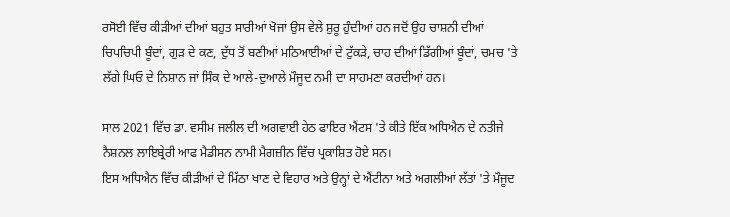ਰਸੋਈ ਵਿੱਚ ਕੀੜੀਆਂ ਦੀਆਂ ਬਹੁਤ ਸਾਰੀਆਂ ਖੋਜਾਂ ਉਸ ਵੇਲੇ ਸ਼ੁਰੂ ਹੁੰਦੀਆਂ ਹਨ ਜਦੋਂ ਉਹ ਚਾਸ਼ਨੀ ਦੀਆਂ ਚਿਪਚਿਪੀ ਬੂੰਦਾਂ, ਗੁੜ ਦੇ ਕਣ, ਦੁੱਧ ਤੋਂ ਬਣੀਆਂ ਮਠਿਆਈਆਂ ਦੇ ਟੁੱਕੜੇ, ਚਾਹ ਦੀਆਂ ਡਿੱਗੀਆਂ ਬੂੰਦਾਂ, ਚਮਚ 'ਤੇ ਲੱਗੇ ਘਿਓ ਦੇ ਨਿਸ਼ਾਨ ਜਾਂ ਸਿੰਕ ਦੇ ਆਲੇ-ਦੁਆਲੇ ਮੌਜੂਦ ਨਮੀ ਦਾ ਸਾਹਮਣਾ ਕਰਦੀਆਂ ਹਨ।

ਸਾਲ 2021 ਵਿੱਚ ਡਾ. ਵਸੀਮ ਜਲੀਲ ਦੀ ਅਗਵਾਈ ਹੇਠ ਫਾਇਰ ਐਂਟਸ 'ਤੇ ਕੀਤੇ ਇੱਕ ਅਧਿਐਨ ਦੇ ਨਤੀਜੇ ਨੈਸ਼ਨਲ ਲਾਇਬ੍ਰੇਰੀ ਆਫ ਮੈਡੀਸਨ ਨਾਮੀ ਮੈਗਜ਼ੀਨ ਵਿੱਚ ਪ੍ਰਕਾਸ਼ਿਤ ਹੋਏ ਸਨ।
ਇਸ ਅਧਿਐਨ ਵਿੱਚ ਕੀੜੀਆਂ ਦੇ ਮਿੱਠਾ ਖਾਣ ਦੇ ਵਿਹਾਰ ਅਤੇ ਉਨ੍ਹਾਂ ਦੇ ਐਂਟੀਨਾ ਅਤੇ ਅਗਲੀਆਂ ਲੱਤਾਂ 'ਤੇ ਮੌਜੂਦ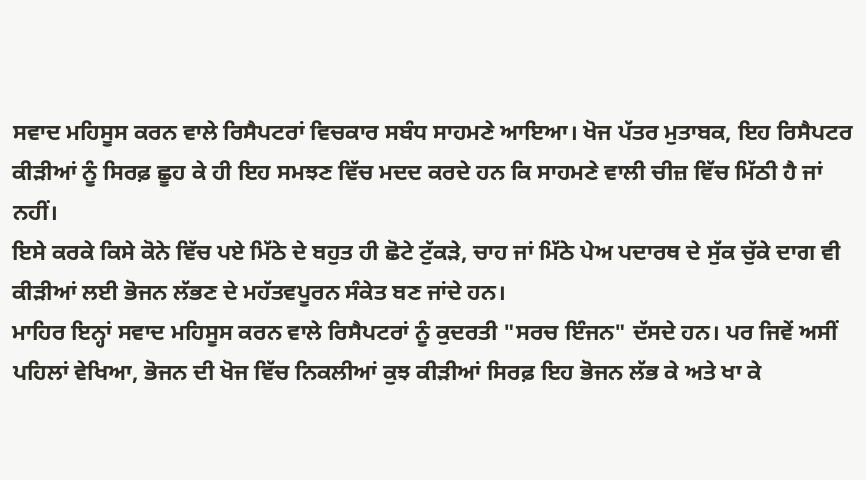ਸਵਾਦ ਮਹਿਸੂਸ ਕਰਨ ਵਾਲੇ ਰਿਸੈਪਟਰਾਂ ਵਿਚਕਾਰ ਸਬੰਧ ਸਾਹਮਣੇ ਆਇਆ। ਖੋਜ ਪੱਤਰ ਮੁਤਾਬਕ, ਇਹ ਰਿਸੈਪਟਰ ਕੀੜੀਆਂ ਨੂੰ ਸਿਰਫ਼ ਛੂਹ ਕੇ ਹੀ ਇਹ ਸਮਝਣ ਵਿੱਚ ਮਦਦ ਕਰਦੇ ਹਨ ਕਿ ਸਾਹਮਣੇ ਵਾਲੀ ਚੀਜ਼ ਵਿੱਚ ਮਿੱਠੀ ਹੈ ਜਾਂ ਨਹੀਂ।
ਇਸੇ ਕਰਕੇ ਕਿਸੇ ਕੋਨੇ ਵਿੱਚ ਪਏ ਮਿੱਠੇ ਦੇ ਬਹੁਤ ਹੀ ਛੋਟੇ ਟੁੱਕੜੇ, ਚਾਹ ਜਾਂ ਮਿੱਠੇ ਪੇਅ ਪਦਾਰਥ ਦੇ ਸੁੱਕ ਚੁੱਕੇ ਦਾਗ ਵੀ ਕੀੜੀਆਂ ਲਈ ਭੋਜਨ ਲੱਭਣ ਦੇ ਮਹੱਤਵਪੂਰਨ ਸੰਕੇਤ ਬਣ ਜਾਂਦੇ ਹਨ।
ਮਾਹਿਰ ਇਨ੍ਹਾਂ ਸਵਾਦ ਮਹਿਸੂਸ ਕਰਨ ਵਾਲੇ ਰਿਸੈਪਟਰਾਂ ਨੂੰ ਕੁਦਰਤੀ "ਸਰਚ ਇੰਜਨ" ਦੱਸਦੇ ਹਨ। ਪਰ ਜਿਵੇਂ ਅਸੀਂ ਪਹਿਲਾਂ ਵੇਖਿਆ, ਭੋਜਨ ਦੀ ਖੋਜ ਵਿੱਚ ਨਿਕਲੀਆਂ ਕੁਝ ਕੀੜੀਆਂ ਸਿਰਫ਼ ਇਹ ਭੋਜਨ ਲੱਭ ਕੇ ਅਤੇ ਖਾ ਕੇ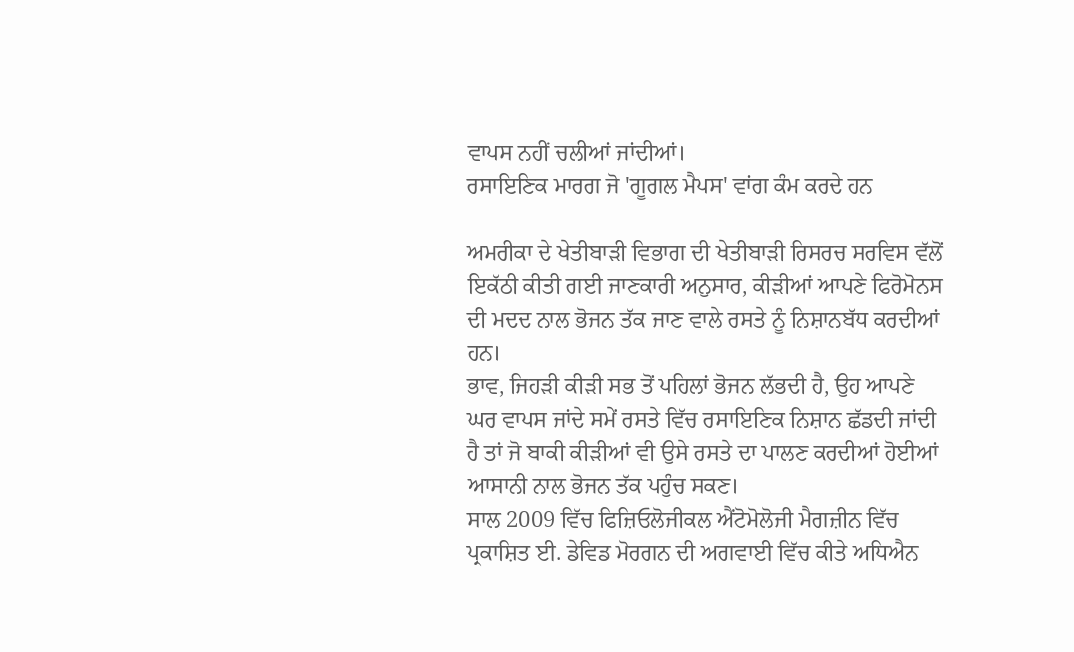ਵਾਪਸ ਨਹੀਂ ਚਲੀਆਂ ਜਾਂਦੀਆਂ।
ਰਸਾਇਣਿਕ ਮਾਰਗ ਜੋ 'ਗੂਗਲ ਮੈਪਸ' ਵਾਂਗ ਕੰਮ ਕਰਦੇ ਹਨ

ਅਮਰੀਕਾ ਦੇ ਖੇਤੀਬਾੜੀ ਵਿਭਾਗ ਦੀ ਖੇਤੀਬਾੜੀ ਰਿਸਰਚ ਸਰਵਿਸ ਵੱਲੋਂ ਇਕੱਠੀ ਕੀਤੀ ਗਈ ਜਾਣਕਾਰੀ ਅਨੁਸਾਰ, ਕੀੜੀਆਂ ਆਪਣੇ ਫਿਰੋਮੋਨਸ ਦੀ ਮਦਦ ਨਾਲ ਭੋਜਨ ਤੱਕ ਜਾਣ ਵਾਲੇ ਰਸਤੇ ਨੂੰ ਨਿਸ਼ਾਨਬੱਧ ਕਰਦੀਆਂ ਹਨ।
ਭਾਵ, ਜਿਹੜੀ ਕੀੜੀ ਸਭ ਤੋਂ ਪਹਿਲਾਂ ਭੋਜਨ ਲੱਭਦੀ ਹੈ, ਉਹ ਆਪਣੇ ਘਰ ਵਾਪਸ ਜਾਂਦੇ ਸਮੇਂ ਰਸਤੇ ਵਿੱਚ ਰਸਾਇਣਿਕ ਨਿਸ਼ਾਨ ਛੱਡਦੀ ਜਾਂਦੀ ਹੈ ਤਾਂ ਜੋ ਬਾਕੀ ਕੀੜੀਆਂ ਵੀ ਉਸੇ ਰਸਤੇ ਦਾ ਪਾਲਣ ਕਰਦੀਆਂ ਹੋਈਆਂ ਆਸਾਨੀ ਨਾਲ ਭੋਜਨ ਤੱਕ ਪਹੁੰਚ ਸਕਣ।
ਸਾਲ 2009 ਵਿੱਚ ਫਿਜ਼ਿਓਲੋਜੀਕਲ ਐਂਟੋਮੋਲੋਜੀ ਮੈਗਜ਼ੀਨ ਵਿੱਚ ਪ੍ਰਕਾਸ਼ਿਤ ਈ. ਡੇਵਿਡ ਮੋਰਗਨ ਦੀ ਅਗਵਾਈ ਵਿੱਚ ਕੀਤੇ ਅਧਿਐਨ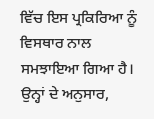ਵਿੱਚ ਇਸ ਪ੍ਰਕਿਰਿਆ ਨੂੰ ਵਿਸਥਾਰ ਨਾਲ ਸਮਝਾਇਆ ਗਿਆ ਹੈ।
ਉਨ੍ਹਾਂ ਦੇ ਅਨੁਸਾਰ,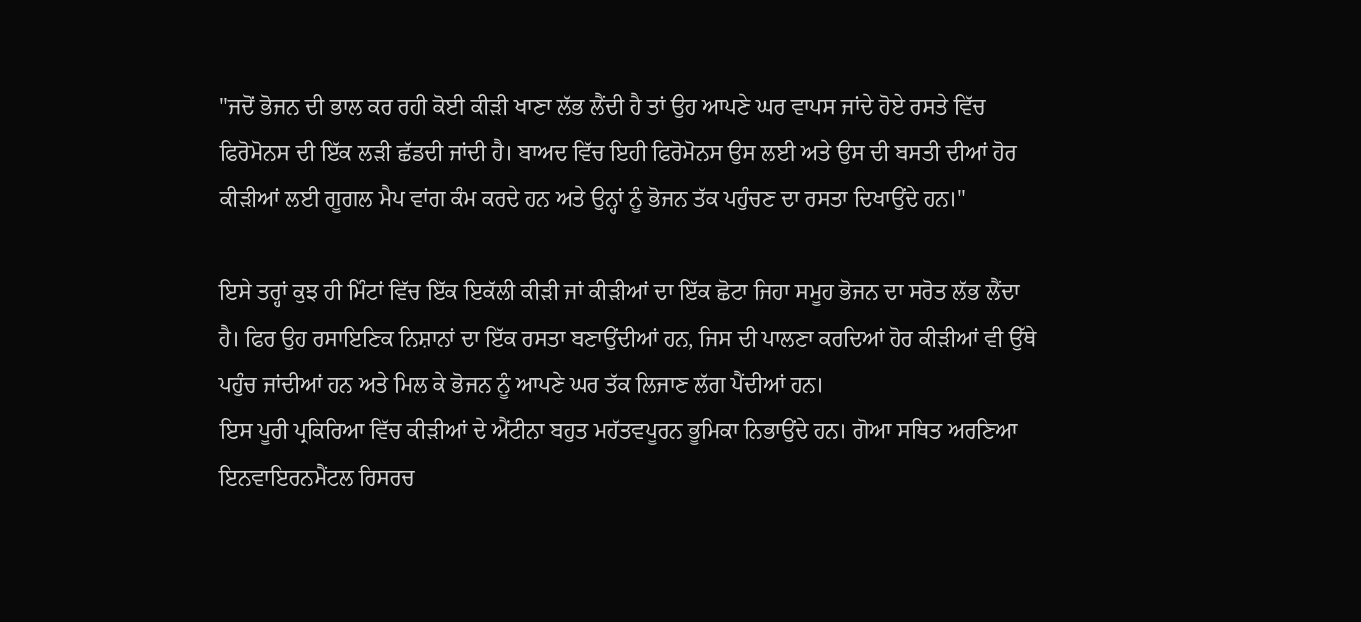"ਜਦੋਂ ਭੋਜਨ ਦੀ ਭਾਲ ਕਰ ਰਹੀ ਕੋਈ ਕੀੜੀ ਖਾਣਾ ਲੱਭ ਲੈਂਦੀ ਹੈ ਤਾਂ ਉਹ ਆਪਣੇ ਘਰ ਵਾਪਸ ਜਾਂਦੇ ਹੋਏ ਰਸਤੇ ਵਿੱਚ ਫਿਰੋਮੋਨਸ ਦੀ ਇੱਕ ਲੜੀ ਛੱਡਦੀ ਜਾਂਦੀ ਹੈ। ਬਾਅਦ ਵਿੱਚ ਇਹੀ ਫਿਰੋਮੋਨਸ ਉਸ ਲਈ ਅਤੇ ਉਸ ਦੀ ਬਸਤੀ ਦੀਆਂ ਹੋਰ ਕੀੜੀਆਂ ਲਈ ਗੂਗਲ ਮੈਪ ਵਾਂਗ ਕੰਮ ਕਰਦੇ ਹਨ ਅਤੇ ਉਨ੍ਹਾਂ ਨੂੰ ਭੋਜਨ ਤੱਕ ਪਹੁੰਚਣ ਦਾ ਰਸਤਾ ਦਿਖਾਉਂਦੇ ਹਨ।"

ਇਸੇ ਤਰ੍ਹਾਂ ਕੁਝ ਹੀ ਮਿੰਟਾਂ ਵਿੱਚ ਇੱਕ ਇਕੱਲੀ ਕੀੜੀ ਜਾਂ ਕੀੜੀਆਂ ਦਾ ਇੱਕ ਛੋਟਾ ਜਿਹਾ ਸਮੂਹ ਭੋਜਨ ਦਾ ਸਰੋਤ ਲੱਭ ਲੈਂਦਾ ਹੈ। ਫਿਰ ਉਹ ਰਸਾਇਣਿਕ ਨਿਸ਼ਾਨਾਂ ਦਾ ਇੱਕ ਰਸਤਾ ਬਣਾਉਂਦੀਆਂ ਹਨ, ਜਿਸ ਦੀ ਪਾਲਣਾ ਕਰਦਿਆਂ ਹੋਰ ਕੀੜੀਆਂ ਵੀ ਉੱਥੇ ਪਹੁੰਚ ਜਾਂਦੀਆਂ ਹਨ ਅਤੇ ਮਿਲ ਕੇ ਭੋਜਨ ਨੂੰ ਆਪਣੇ ਘਰ ਤੱਕ ਲਿਜਾਣ ਲੱਗ ਪੈਂਦੀਆਂ ਹਨ।
ਇਸ ਪੂਰੀ ਪ੍ਰਕਿਰਿਆ ਵਿੱਚ ਕੀੜੀਆਂ ਦੇ ਐਂਟੀਨਾ ਬਹੁਤ ਮਹੱਤਵਪੂਰਨ ਭੂਮਿਕਾ ਨਿਭਾਉਂਦੇ ਹਨ। ਗੋਆ ਸਥਿਤ ਅਰਣਿਆ ਇਨਵਾਇਰਨਮੈਂਟਲ ਰਿਸਰਚ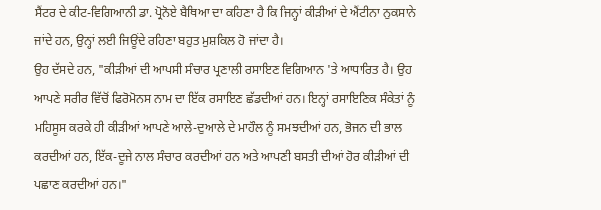ਸੈਂਟਰ ਦੇ ਕੀਟ-ਵਿਗਿਆਨੀ ਡਾ. ਪ੍ਰੋਨੋਏ ਬੈਥਿਆ ਦਾ ਕਹਿਣਾ ਹੈ ਕਿ ਜਿਨ੍ਹਾਂ ਕੀੜੀਆਂ ਦੇ ਐਂਟੀਨਾ ਨੁਕਸਾਨੇ ਜਾਂਦੇ ਹਨ, ਉਨ੍ਹਾਂ ਲਈ ਜਿਊਂਦੇ ਰਹਿਣਾ ਬਹੁਤ ਮੁਸ਼ਕਿਲ ਹੋ ਜਾਂਦਾ ਹੈ।
ਉਹ ਦੱਸਦੇ ਹਨ, "ਕੀੜੀਆਂ ਦੀ ਆਪਸੀ ਸੰਚਾਰ ਪ੍ਰਣਾਲੀ ਰਸਾਇਣ ਵਿਗਿਆਨ 'ਤੇ ਆਧਾਰਿਤ ਹੈ। ਉਹ ਆਪਣੇ ਸਰੀਰ ਵਿੱਚੋਂ ਫਿਰੋਮੋਨਸ ਨਾਮ ਦਾ ਇੱਕ ਰਸਾਇਣ ਛੱਡਦੀਆਂ ਹਨ। ਇਨ੍ਹਾਂ ਰਸਾਇਣਿਕ ਸੰਕੇਤਾਂ ਨੂੰ ਮਹਿਸੂਸ ਕਰਕੇ ਹੀ ਕੀੜੀਆਂ ਆਪਣੇ ਆਲੇ-ਦੁਆਲੇ ਦੇ ਮਾਹੌਲ ਨੂੰ ਸਮਝਦੀਆਂ ਹਨ, ਭੋਜਨ ਦੀ ਭਾਲ ਕਰਦੀਆਂ ਹਨ, ਇੱਕ-ਦੂਜੇ ਨਾਲ ਸੰਚਾਰ ਕਰਦੀਆਂ ਹਨ ਅਤੇ ਆਪਣੀ ਬਸਤੀ ਦੀਆਂ ਹੋਰ ਕੀੜੀਆਂ ਦੀ ਪਛਾਣ ਕਰਦੀਆਂ ਹਨ।"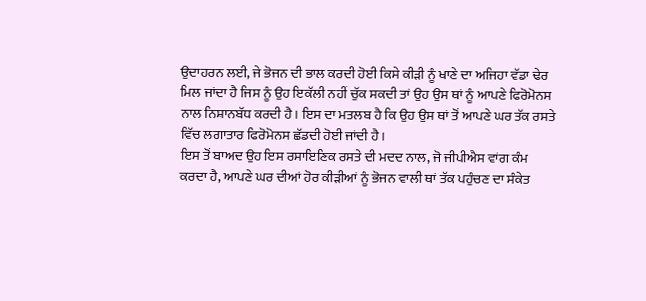ਉਦਾਹਰਨ ਲਈ, ਜੇ ਭੋਜਨ ਦੀ ਭਾਲ ਕਰਦੀ ਹੋਈ ਕਿਸੇ ਕੀੜੀ ਨੂੰ ਖਾਣੇ ਦਾ ਅਜਿਹਾ ਵੱਡਾ ਢੇਰ ਮਿਲ ਜਾਂਦਾ ਹੈ ਜਿਸ ਨੂੰ ਉਹ ਇਕੱਲੀ ਨਹੀਂ ਚੁੱਕ ਸਕਦੀ ਤਾਂ ਉਹ ਉਸ ਥਾਂ ਨੂੰ ਆਪਣੇ ਫਿਰੋਮੋਨਸ ਨਾਲ ਨਿਸ਼ਾਨਬੱਧ ਕਰਦੀ ਹੈ। ਇਸ ਦਾ ਮਤਲਬ ਹੈ ਕਿ ਉਹ ਉਸ ਥਾਂ ਤੋਂ ਆਪਣੇ ਘਰ ਤੱਕ ਰਸਤੇ ਵਿੱਚ ਲਗਾਤਾਰ ਫਿਰੋਮੋਨਸ ਛੱਡਦੀ ਹੋਈ ਜਾਂਦੀ ਹੈ।
ਇਸ ਤੋਂ ਬਾਅਦ ਉਹ ਇਸ ਰਸਾਇਣਿਕ ਰਸਤੇ ਦੀ ਮਦਦ ਨਾਲ, ਜੋ ਜੀਪੀਐਸ ਵਾਂਗ ਕੰਮ ਕਰਦਾ ਹੈ, ਆਪਣੇ ਘਰ ਦੀਆਂ ਹੋਰ ਕੀੜੀਆਂ ਨੂੰ ਭੋਜਨ ਵਾਲੀ ਥਾਂ ਤੱਕ ਪਹੁੰਚਣ ਦਾ ਸੰਕੇਤ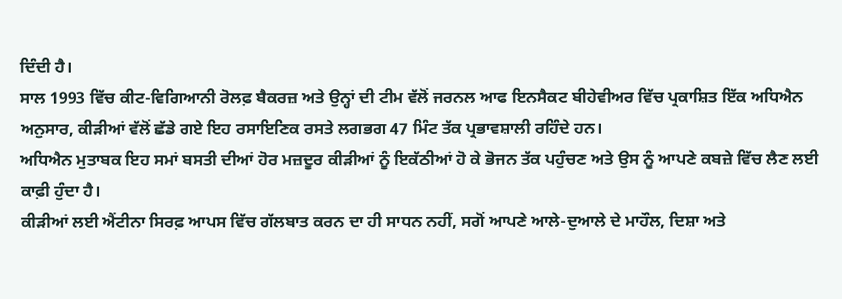ਦਿੰਦੀ ਹੈ।
ਸਾਲ 1993 ਵਿੱਚ ਕੀਟ-ਵਿਗਿਆਨੀ ਰੋਲਫ਼ ਬੈਕਰਜ਼ ਅਤੇ ਉਨ੍ਹਾਂ ਦੀ ਟੀਮ ਵੱਲੋਂ ਜਰਨਲ ਆਫ ਇਨਸੈਕਟ ਬੀਹੇਵੀਅਰ ਵਿੱਚ ਪ੍ਰਕਾਸ਼ਿਤ ਇੱਕ ਅਧਿਐਨ ਅਨੁਸਾਰ, ਕੀੜੀਆਂ ਵੱਲੋਂ ਛੱਡੇ ਗਏ ਇਹ ਰਸਾਇਣਿਕ ਰਸਤੇ ਲਗਭਗ 47 ਮਿੰਟ ਤੱਕ ਪ੍ਰਭਾਵਸ਼ਾਲੀ ਰਹਿੰਦੇ ਹਨ।
ਅਧਿਐਨ ਮੁਤਾਬਕ ਇਹ ਸਮਾਂ ਬਸਤੀ ਦੀਆਂ ਹੋਰ ਮਜ਼ਦੂਰ ਕੀੜੀਆਂ ਨੂੰ ਇਕੱਠੀਆਂ ਹੋ ਕੇ ਭੋਜਨ ਤੱਕ ਪਹੁੰਚਣ ਅਤੇ ਉਸ ਨੂੰ ਆਪਣੇ ਕਬਜ਼ੇ ਵਿੱਚ ਲੈਣ ਲਈ ਕਾਫ਼ੀ ਹੁੰਦਾ ਹੈ।
ਕੀੜੀਆਂ ਲਈ ਐਂਟੀਨਾ ਸਿਰਫ਼ ਆਪਸ ਵਿੱਚ ਗੱਲਬਾਤ ਕਰਨ ਦਾ ਹੀ ਸਾਧਨ ਨਹੀਂ, ਸਗੋਂ ਆਪਣੇ ਆਲੇ-ਦੁਆਲੇ ਦੇ ਮਾਹੌਲ, ਦਿਸ਼ਾ ਅਤੇ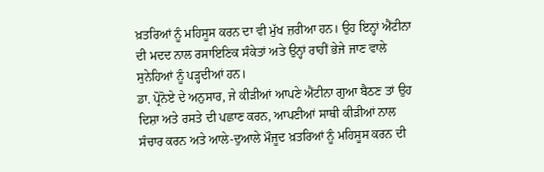ਖ਼ਤਰਿਆਂ ਨੂੰ ਮਹਿਸੂਸ ਕਰਨ ਦਾ ਵੀ ਮੁੱਖ ਜ਼ਰੀਆ ਹਨ। ਉਹ ਇਨ੍ਹਾਂ ਐਂਟੀਨਾ ਦੀ ਮਦਦ ਨਾਲ ਰਸਾਇਣਿਕ ਸੰਕੇਤਾਂ ਅਤੇ ਉਨ੍ਹਾਂ ਰਾਹੀਂ ਭੇਜੇ ਜਾਣ ਵਾਲੇ ਸੁਨੇਹਿਆਂ ਨੂੰ ਪੜ੍ਹਦੀਆਂ ਹਨ।
ਡਾ. ਪ੍ਰੋਨੋਏ ਦੇ ਅਨੁਸਾਰ, ਜੇ ਕੀੜੀਆਂ ਆਪਣੇ ਐਂਟੀਨਾ ਗੁਆ ਬੈਠਣ ਤਾਂ ਉਹ ਦਿਸ਼ਾ ਅਤੇ ਰਸਤੇ ਦੀ ਪਛਾਣ ਕਰਨ, ਆਪਣੀਆਂ ਸਾਥੀ ਕੀੜੀਆਂ ਨਾਲ ਸੰਚਾਰ ਕਰਨ ਅਤੇ ਆਲੇ-ਦੁਆਲੇ ਮੌਜੂਦ ਖ਼ਤਰਿਆਂ ਨੂੰ ਮਹਿਸੂਸ ਕਰਨ ਦੀ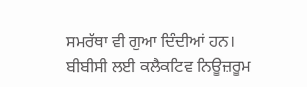ਸਮਰੱਥਾ ਵੀ ਗੁਆ ਦਿੰਦੀਆਂ ਹਨ।
ਬੀਬੀਸੀ ਲਈ ਕਲੈਕਟਿਵ ਨਿਊਜ਼ਰੂਮ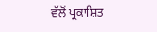ਵੱਲੋਂ ਪ੍ਰਕਾਸ਼ਿਤ